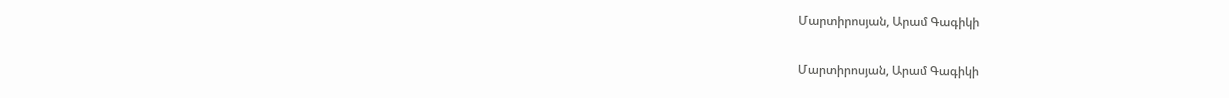Մարտիրոսյան, Արամ Գագիկի

Մարտիրոսյան, Արամ Գագիկի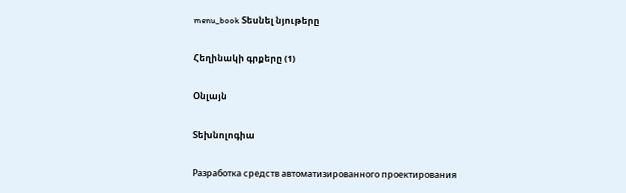menu_book Տեսնել նյութերը

Հեղինակի գրքերը (1)

Օնլայն

Տեխնոլոգիա

Разработка средств автоматизированного проектирования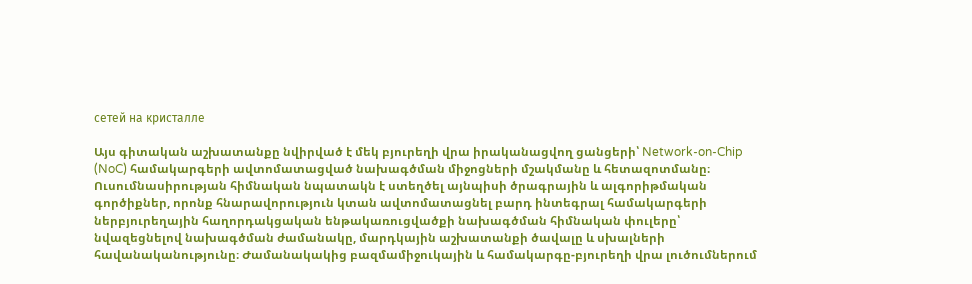сетей на кристалле

Այս գիտական աշխատանքը նվիրված է մեկ բյուրեղի վրա իրականացվող ցանցերի՝ Network-on-Chip (NoC) համակարգերի ավտոմատացված նախագծման միջոցների մշակմանը և հետազոտմանը։ Ուսումնասիրության հիմնական նպատակն է ստեղծել այնպիսի ծրագրային և ալգորիթմական գործիքներ, որոնք հնարավորություն կտան ավտոմատացնել բարդ ինտեգրալ համակարգերի ներբյուրեղային հաղորդակցական ենթակառուցվածքի նախագծման հիմնական փուլերը՝ նվազեցնելով նախագծման ժամանակը, մարդկային աշխատանքի ծավալը և սխալների հավանականությունը։ Ժամանակակից բազմամիջուկային և համակարգը-բյուրեղի վրա լուծումներում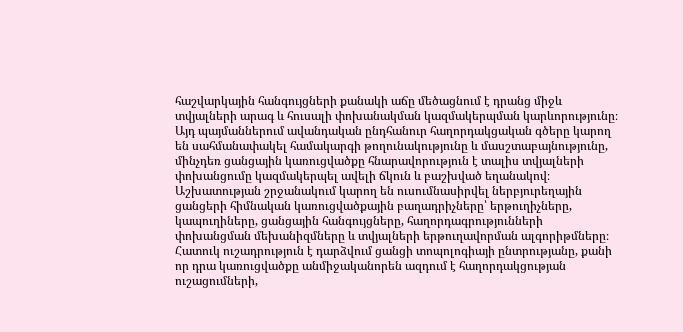հաշվարկային հանգույցների քանակի աճը մեծացնում է դրանց միջև տվյալների արագ և հուսալի փոխանակման կազմակերպման կարևորությունը։ Այդ պայմաններում ավանդական ընդհանուր հաղորդակցական գծերը կարող են սահմանափակել համակարգի թողունակությունը և մասշտաբայնությունը, մինչդեռ ցանցային կառուցվածքը հնարավորություն է տալիս տվյալների փոխանցումը կազմակերպել ավելի ճկուն և բաշխված եղանակով։ Աշխատության շրջանակում կարող են ուսումնասիրվել ներբյուրեղային ցանցերի հիմնական կառուցվածքային բաղադրիչները՝ երթուղիչները, կապուղիները, ցանցային հանգույցները, հաղորդագրությունների փոխանցման մեխանիզմները և տվյալների երթուղավորման ալգորիթմները։ Հատուկ ուշադրություն է դարձվում ցանցի տոպոլոգիայի ընտրությանը, քանի որ դրա կառուցվածքը անմիջականորեն ազդում է հաղորդակցության ուշացումների,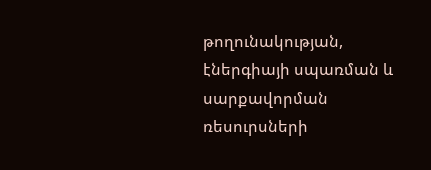թողունակության, էներգիայի սպառման և սարքավորման ռեսուրսների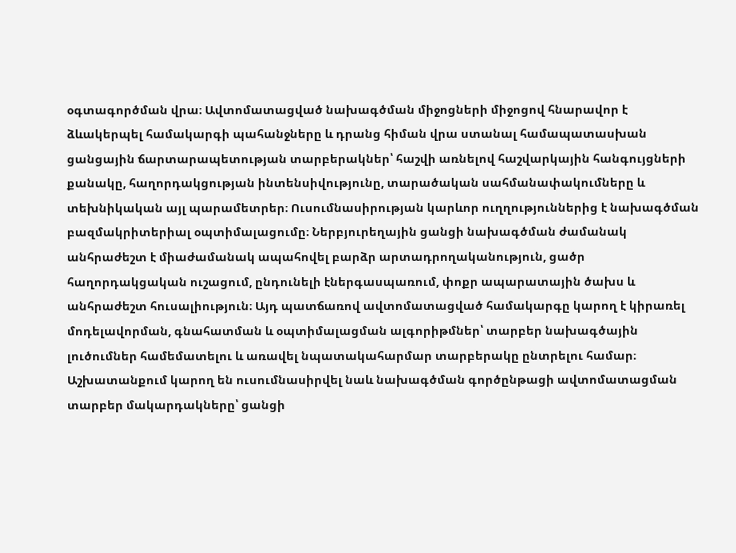օգտագործման վրա։ Ավտոմատացված նախագծման միջոցների միջոցով հնարավոր է ձևակերպել համակարգի պահանջները և դրանց հիման վրա ստանալ համապատասխան ցանցային ճարտարապետության տարբերակներ՝ հաշվի առնելով հաշվարկային հանգույցների քանակը, հաղորդակցության ինտենսիվությունը, տարածական սահմանափակումները և տեխնիկական այլ պարամետրեր։ Ուսումնասիրության կարևոր ուղղություններից է նախագծման բազմակրիտերիալ օպտիմալացումը։ Ներբյուրեղային ցանցի նախագծման ժամանակ անհրաժեշտ է միաժամանակ ապահովել բարձր արտադրողականություն, ցածր հաղորդակցական ուշացում, ընդունելի էներգասպառում, փոքր ապարատային ծախս և անհրաժեշտ հուսալիություն։ Այդ պատճառով ավտոմատացված համակարգը կարող է կիրառել մոդելավորման, գնահատման և օպտիմալացման ալգորիթմներ՝ տարբեր նախագծային լուծումներ համեմատելու և առավել նպատակահարմար տարբերակը ընտրելու համար։ Աշխատանքում կարող են ուսումնասիրվել նաև նախագծման գործընթացի ավտոմատացման տարբեր մակարդակները՝ ցանցի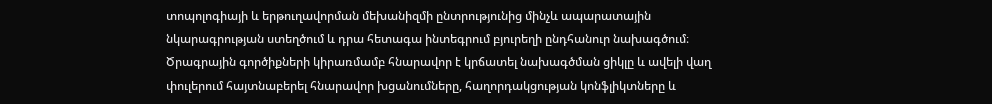տոպոլոգիայի և երթուղավորման մեխանիզմի ընտրությունից մինչև ապարատային նկարագրության ստեղծում և դրա հետագա ինտեգրում բյուրեղի ընդհանուր նախագծում։ Ծրագրային գործիքների կիրառմամբ հնարավոր է կրճատել նախագծման ցիկլը և ավելի վաղ փուլերում հայտնաբերել հնարավոր խցանումները, հաղորդակցության կոնֆլիկտները և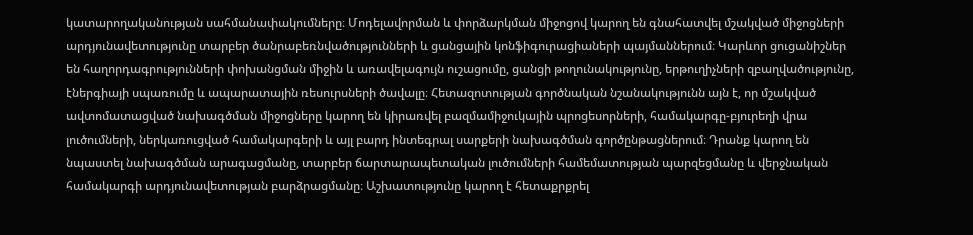կատարողականության սահմանափակումները։ Մոդելավորման և փորձարկման միջոցով կարող են գնահատվել մշակված միջոցների արդյունավետությունը տարբեր ծանրաբեռնվածությունների և ցանցային կոնֆիգուրացիաների պայմաններում։ Կարևոր ցուցանիշներ են հաղորդագրությունների փոխանցման միջին և առավելագույն ուշացումը, ցանցի թողունակությունը, երթուղիչների զբաղվածությունը, էներգիայի սպառումը և ապարատային ռեսուրսների ծավալը։ Հետազոտության գործնական նշանակությունն այն է, որ մշակված ավտոմատացված նախագծման միջոցները կարող են կիրառվել բազմամիջուկային պրոցեսորների, համակարգը-բյուրեղի վրա լուծումների, ներկառուցված համակարգերի և այլ բարդ ինտեգրալ սարքերի նախագծման գործընթացներում։ Դրանք կարող են նպաստել նախագծման արագացմանը, տարբեր ճարտարապետական լուծումների համեմատության պարզեցմանը և վերջնական համակարգի արդյունավետության բարձրացմանը։ Աշխատությունը կարող է հետաքրքրել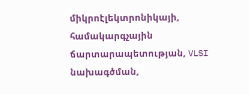միկրոէլեկտրոնիկայի, համակարգչային ճարտարապետության, VLSI նախագծման,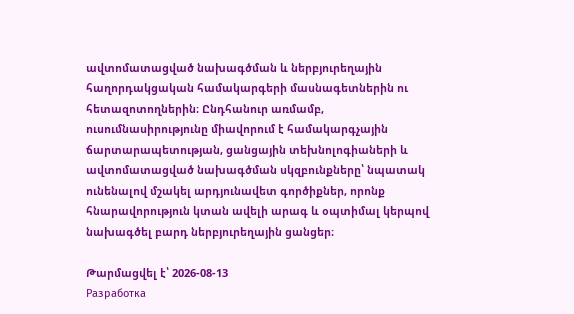ավտոմատացված նախագծման և ներբյուրեղային հաղորդակցական համակարգերի մասնագետներին ու հետազոտողներին։ Ընդհանուր առմամբ, ուսումնասիրությունը միավորում է համակարգչային ճարտարապետության, ցանցային տեխնոլոգիաների և ավտոմատացված նախագծման սկզբունքները՝ նպատակ ունենալով մշակել արդյունավետ գործիքներ, որոնք հնարավորություն կտան ավելի արագ և օպտիմալ կերպով նախագծել բարդ ներբյուրեղային ցանցեր։

Թարմացվել է՝ 2026-08-13
Разработка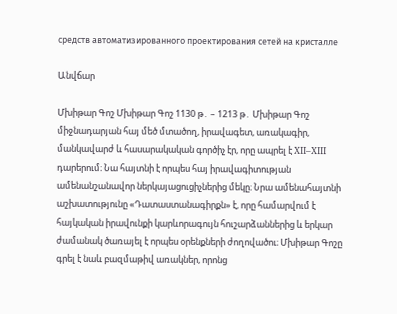средств автоматизированного проектирования сетей на кристалле

Անվճար

Մխիթար Գոշ Մխիթար Գոշ 1130 թ․ – 1213 թ․ Մխիթար Գոշ միջնադարյան հայ մեծ մտածող, իրավագետ, առակագիր, մանկավարժ և հասարակական գործիչ էր, որը ապրել է XII–XIII դարերում։ Նա հայտնի է որպես հայ իրավագիտության ամենանշանավոր ներկայացուցիչներից մեկը։ Նրա ամենահայտնի աշխատությունը «Դատաստանագիրքն» է, որը համարվում է հայկական իրավունքի կարևորագույն հուշարձաններից և երկար ժամանակ ծառայել է որպես օրենքների ժողովածու։ Մխիթար Գոշը գրել է նաև բազմաթիվ առակներ, որոնց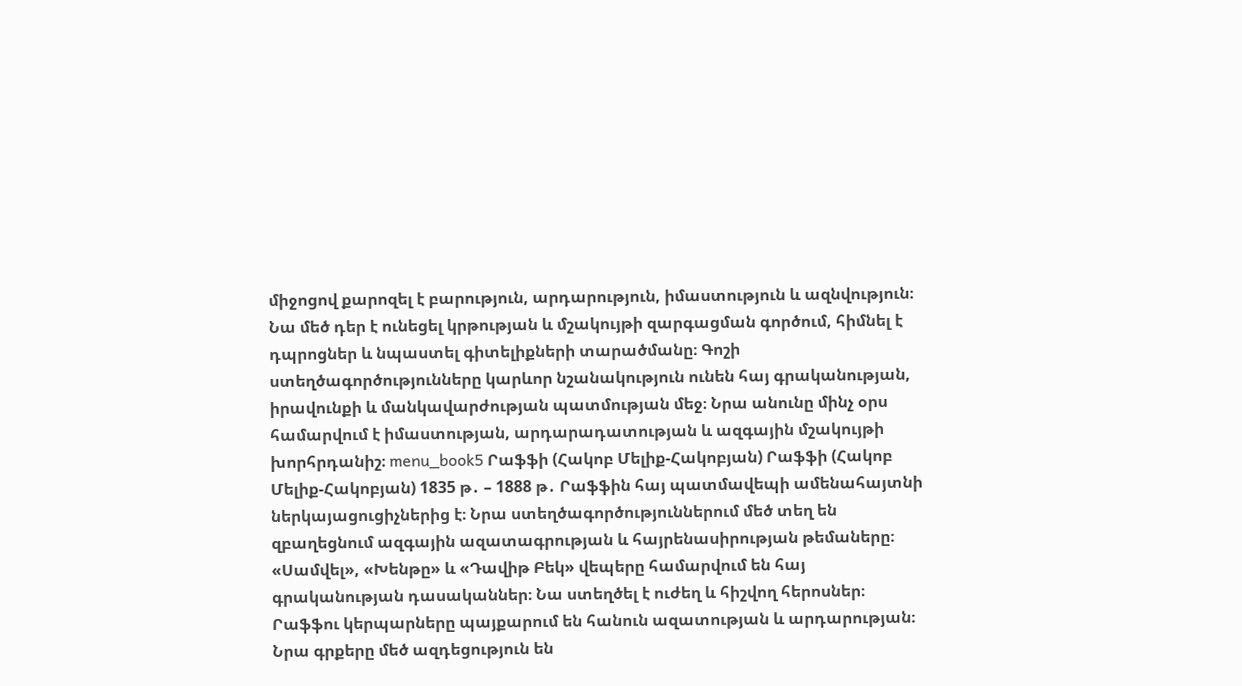միջոցով քարոզել է բարություն, արդարություն, իմաստություն և ազնվություն։ Նա մեծ դեր է ունեցել կրթության և մշակույթի զարգացման գործում, հիմնել է դպրոցներ և նպաստել գիտելիքների տարածմանը։ Գոշի ստեղծագործությունները կարևոր նշանակություն ունեն հայ գրականության, իրավունքի և մանկավարժության պատմության մեջ։ Նրա անունը մինչ օրս համարվում է իմաստության, արդարադատության և ազգային մշակույթի խորհրդանիշ։ menu_book5 Րաֆֆի (Հակոբ Մելիք-Հակոբյան) Րաֆֆի (Հակոբ Մելիք-Հակոբյան) 1835 թ․ – 1888 թ․ Րաֆֆին հայ պատմավեպի ամենահայտնի ներկայացուցիչներից է։ Նրա ստեղծագործություններում մեծ տեղ են զբաղեցնում ազգային ազատագրության և հայրենասիրության թեմաները։ «Սամվել», «Խենթը» և «Դավիթ Բեկ» վեպերը համարվում են հայ գրականության դասականներ։ Նա ստեղծել է ուժեղ և հիշվող հերոսներ։ Րաֆֆու կերպարները պայքարում են հանուն ազատության և արդարության։ Նրա գրքերը մեծ ազդեցություն են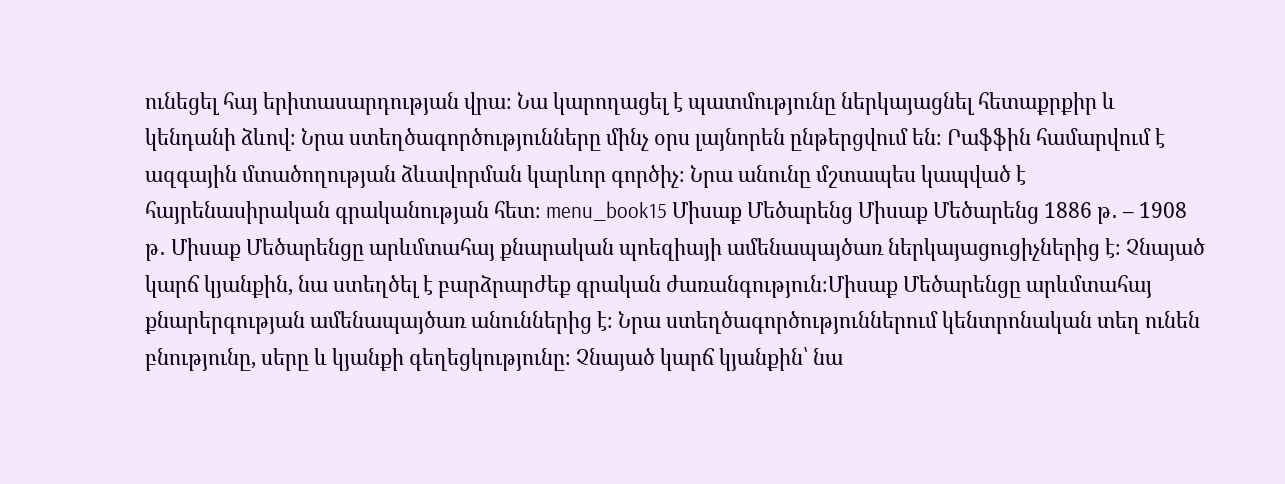ունեցել հայ երիտասարդության վրա։ Նա կարողացել է պատմությունը ներկայացնել հետաքրքիր և կենդանի ձևով։ Նրա ստեղծագործությունները մինչ օրս լայնորեն ընթերցվում են։ Րաֆֆին համարվում է ազգային մտածողության ձևավորման կարևոր գործիչ։ Նրա անունը մշտապես կապված է հայրենասիրական գրականության հետ։ menu_book15 Միսաք Մեծարենց Միսաք Մեծարենց 1886 թ․ – 1908 թ․ Միսաք Մեծարենցը արևմտահայ քնարական պոեզիայի ամենապայծառ ներկայացուցիչներից է։ Չնայած կարճ կյանքին, նա ստեղծել է բարձրարժեք գրական ժառանգություն։Միսաք Մեծարենցը արևմտահայ քնարերգության ամենապայծառ անուններից է։ Նրա ստեղծագործություններում կենտրոնական տեղ ունեն բնությունը, սերը և կյանքի գեղեցկությունը։ Չնայած կարճ կյանքին՝ նա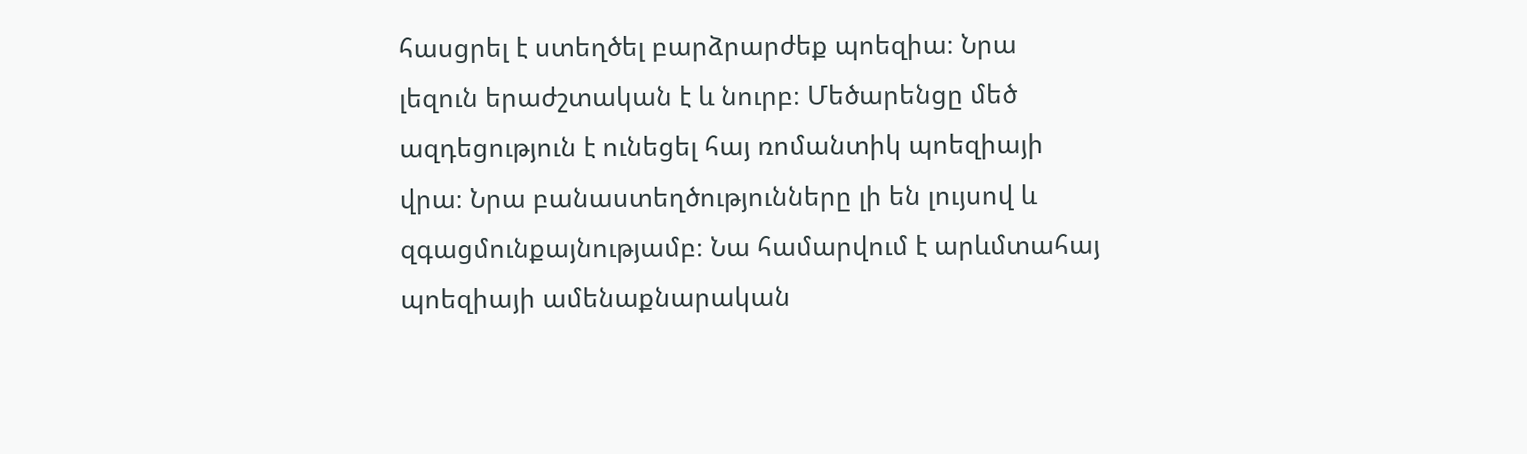հասցրել է ստեղծել բարձրարժեք պոեզիա։ Նրա լեզուն երաժշտական է և նուրբ։ Մեծարենցը մեծ ազդեցություն է ունեցել հայ ռոմանտիկ պոեզիայի վրա։ Նրա բանաստեղծությունները լի են լույսով և զգացմունքայնությամբ։ Նա համարվում է արևմտահայ պոեզիայի ամենաքնարական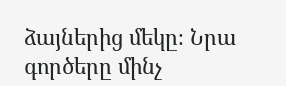ձայներից մեկը։ Նրա գործերը մինչ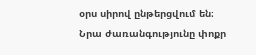օրս սիրով ընթերցվում են։ Նրա ժառանգությունը փոքր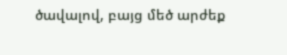ծավալով, բայց մեծ արժեք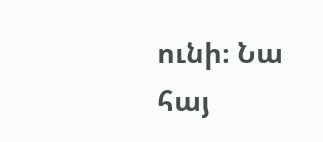ունի։ Նա հայ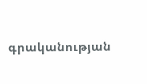գրականության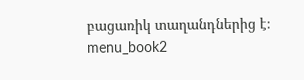բացառիկ տաղանդներից է։ menu_book2